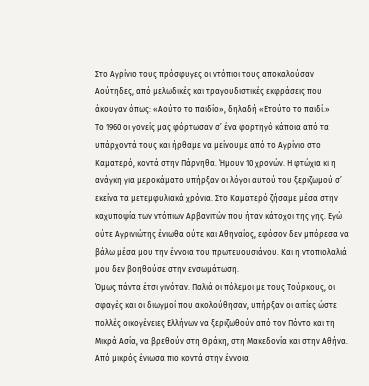Στο Αγρίνιο τους πρόσφυγες οι ντόπιοι τους αποκαλούσαν Αούτηδες, από μελωδικές και τραγουδιστικές εκφράσεις που άκουγαν όπως: «Αούτο το παιδίο», δηλαδή «Ετούτο το παιδί.»
Το 1960 οι γονείς μας φόρτωσαν σ’ ένα φορτηγό κάποια από τα υπάρχοντά τους και ήρθαμε να μείνουμε από το Αγρίνιο στο Καματερό, κοντά στην Πάρνηθα. Ήμουν 10 χρονών. Η φτώχια κι η ανάγκη για μεροκάματο υπήρξαν οι λόγοι αυτού του ξεριζωμού σ’ εκείνα τα μετεμφυλιακά χρόνια. Στο Καματερό ζήσαμε μέσα στην καχυποψία των ντόπιων Αρβανιτών που ήταν κάτοχοι της γης. Εγώ ούτε Αγρινιώτης ένιωθα ούτε και Αθηναίος, εφόσον δεν μπόρεσα να βάλω μέσα μου την έννοια του πρωτευουσιάνου. Και η ντοπιολαλιά μου δεν βοηθούσε στην ενσωμάτωση.
Όμως πάντα έτσι γινόταν. Παλιά οι πόλεμοι με τους Τούρκους, οι σφαγές και οι διωγμοί που ακολούθησαν, υπήρξαν οι αιτίες ώστε πολλές οικογένειες Ελλήνων να ξεριζωθούν από τον Πόντο και τη Μικρά Ασία, να βρεθούν στη Θράκη, στη Μακεδονία και στην Αθήνα.
Από μικρός ένιωσα πιο κοντά στην έννοια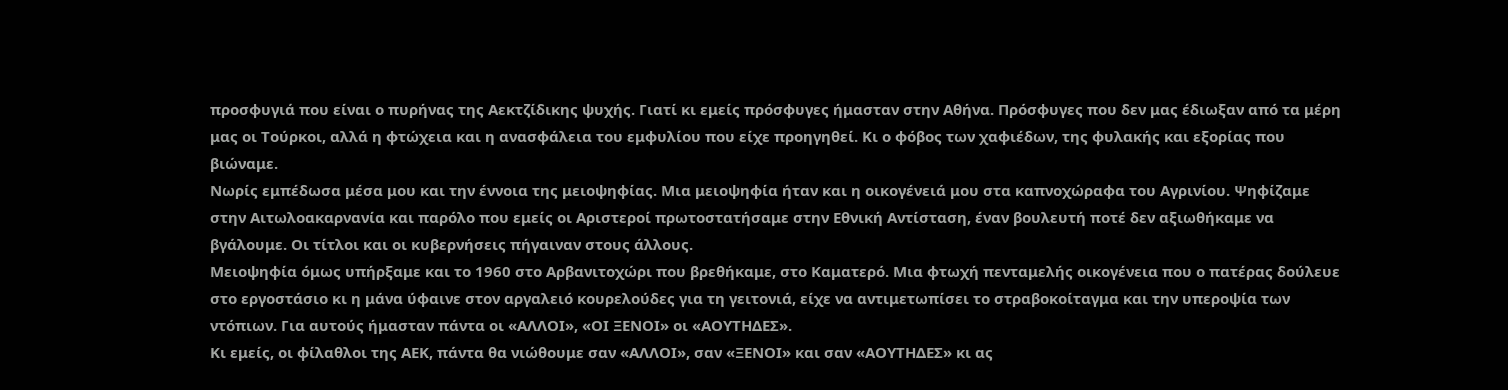προσφυγιά που είναι ο πυρήνας της Αεκτζίδικης ψυχής. Γιατί κι εμείς πρόσφυγες ήμασταν στην Αθήνα. Πρόσφυγες που δεν μας έδιωξαν από τα μέρη μας οι Τούρκοι, αλλά η φτώχεια και η ανασφάλεια του εμφυλίου που είχε προηγηθεί. Κι ο φόβος των χαφιέδων, της φυλακής και εξορίας που βιώναμε.
Νωρίς εμπέδωσα μέσα μου και την έννοια της μειοψηφίας. Μια μειοψηφία ήταν και η οικογένειά μου στα καπνοχώραφα του Αγρινίου. Ψηφίζαμε στην Αιτωλοακαρνανία και παρόλο που εμείς οι Αριστεροί πρωτοστατήσαμε στην Εθνική Αντίσταση, έναν βουλευτή ποτέ δεν αξιωθήκαμε να βγάλουμε. Οι τίτλοι και οι κυβερνήσεις πήγαιναν στους άλλους.
Μειοψηφία όμως υπήρξαμε και το 1960 στο Αρβανιτοχώρι που βρεθήκαμε, στο Καματερό. Μια φτωχή πενταμελής οικογένεια που ο πατέρας δούλευε στο εργοστάσιο κι η μάνα ύφαινε στον αργαλειό κουρελούδες για τη γειτονιά, είχε να αντιμετωπίσει το στραβοκοίταγμα και την υπεροψία των ντόπιων. Για αυτούς ήμασταν πάντα οι «ΑΛΛΟΙ», «ΟΙ ΞΕΝΟΙ» οι «ΑΟΥΤΗΔΕΣ».
Κι εμείς, οι φίλαθλοι της ΑΕΚ, πάντα θα νιώθουμε σαν «ΑΛΛΟΙ», σαν «ΞΕΝΟΙ» και σαν «ΑΟΥΤΗΔΕΣ» κι ας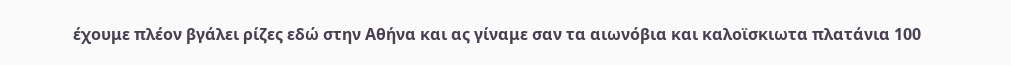έχουμε πλέον βγάλει ρίζες εδώ στην Αθήνα και ας γίναμε σαν τα αιωνόβια και καλοϊσκιωτα πλατάνια 100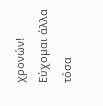χρονών!
Εύχομαι άλλα τόσα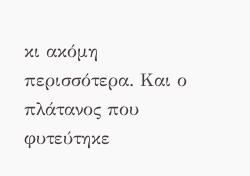κι ακόμη περισσότερα. Και ο πλάτανος που φυτεύτηκε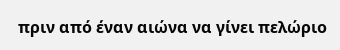πριν από έναν αιώνα να γίνει πελώριο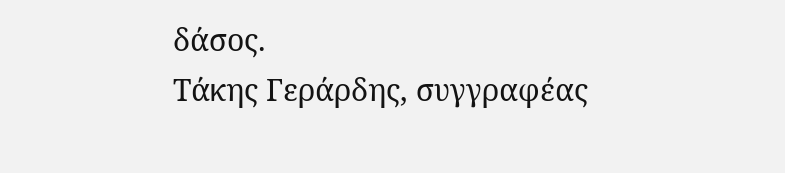δάσος.
Τάκης Γεράρδης, συγγραφέας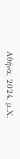Αθήνα, 2024, μ.Χ.